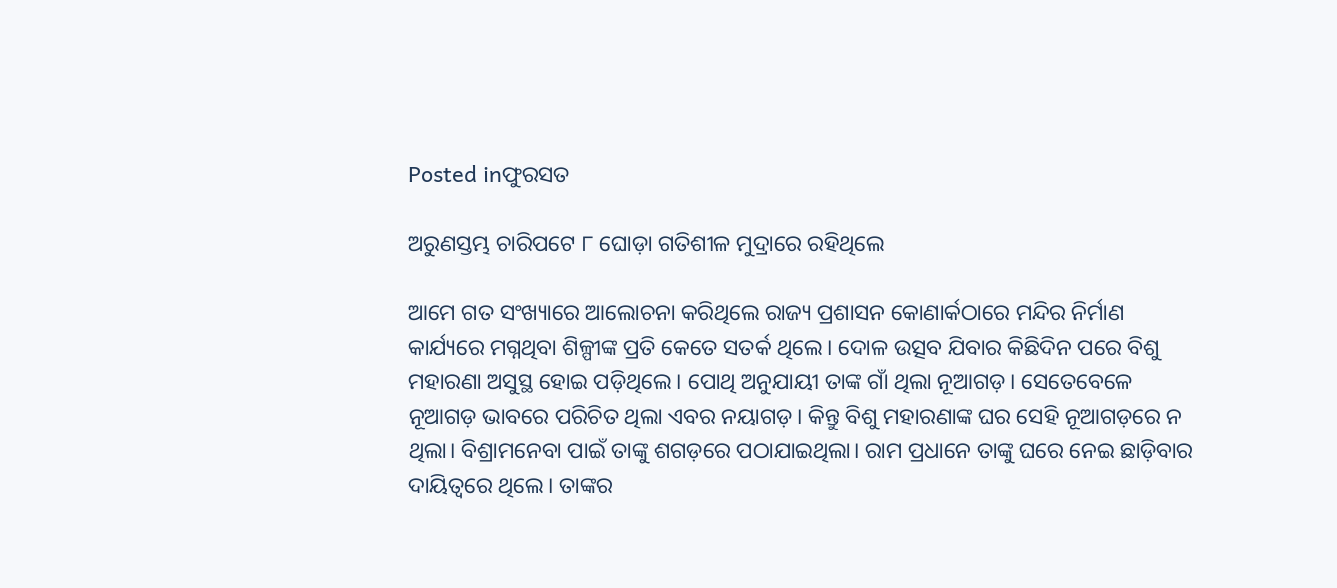Posted inଫୁରସତ

ଅରୁଣସ୍ତମ୍ଭ ଚାରିପଟେ ୮ ଘୋଡ଼ା ଗତିଶୀଳ ମୁଦ୍ରାରେ ରହିଥିଲେ

ଆମେ ଗତ ସଂଖ୍ୟାରେ ଆଲୋଚନା କରିଥିଲେ ରାଜ୍ୟ ପ୍ରଶାସନ କୋଣାର୍କଠାରେ ମନ୍ଦିର ନିର୍ମାଣ କାର୍ଯ୍ୟରେ ମଗ୍ନଥିବା ଶିଳ୍ପୀଙ୍କ ପ୍ରତି କେତେ ସତର୍କ ଥିଲେ। ଦୋଳ ଉତ୍ସବ ଯିବାର କିଛିଦିନ ପରେ ବିଶୁ ମହାରଣା ଅସୁସ୍ଥ ହୋଇ ପଡ଼ିଥିଲେ। ପୋଥି ଅନୁଯାୟୀ ତାଙ୍କ ଗାଁ ଥିଲା ନୂଆଗଡ଼। ସେତେବେଳେ ନୂଆଗଡ଼ ଭାବରେ ପରିଚିତ ଥିଲା ଏବର ନୟାଗଡ଼। କିନ୍ତୁ ବିଶୁ ମହାରଣାଙ୍କ ଘର ସେହି ନୂଆଗଡ଼ରେ ନ ଥିଲା। ବିଶ୍ରାମନେବା ପାଇଁ ତାଙ୍କୁ ଶଗଡ଼ରେ ପଠାଯାଇଥିଲା। ରାମ ପ୍ରଧାନେ ତାଙ୍କୁ ଘରେ ନେଇ ଛାଡ଼ିବାର ଦାୟିତ୍ୱରେ ଥିଲେ। ତାଙ୍କର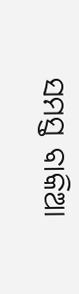ସମସ୍ତ ବାକିଆ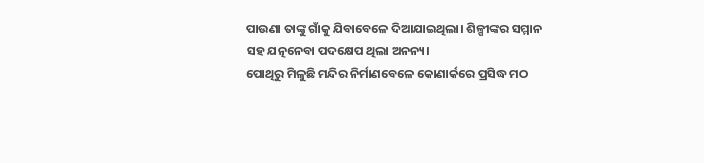ପାଉଣା ତାଙ୍କୁ ଗାଁକୁ ଯିବାବେଳେ ଦିଆଯାଇଥିଲା। ଶିଳ୍ପୀଙ୍କର ସମ୍ମାନ ସହ ଯତ୍ନନେବା ପଦକ୍ଷେପ ଥିଲା ଅନନ୍ୟ।
ପୋଥିରୁ ମିଳୁଛି ମନ୍ଦିର ନିର୍ମାଣବେଳେ କୋଣାର୍କରେ ପ୍ରସିଦ୍ଧ ମଠ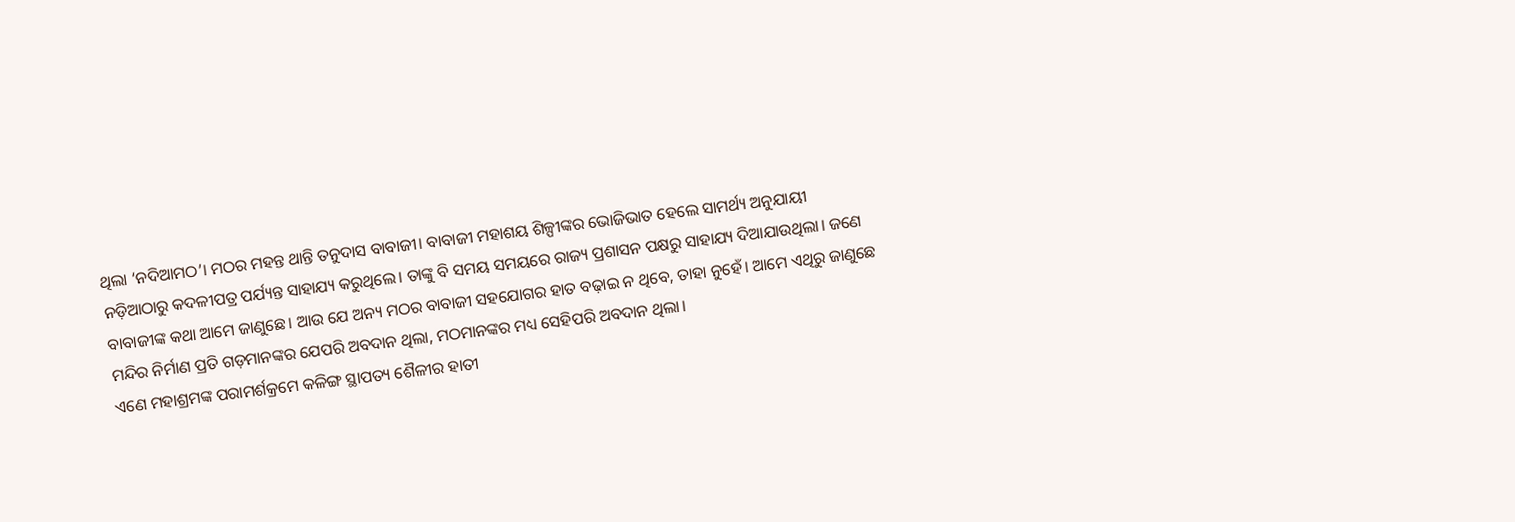ଥିଲା ‘ନଦିଆମଠ’। ମଠର ମହନ୍ତ ଥାନ୍ତି ତନୁଦାସ ବାବାଜୀ। ବାବାଜୀ ମହାଶୟ ଶିଳ୍ପୀଙ୍କର ଭୋଜିଭାତ ହେଲେ ସାମର୍ଥ୍ୟ ଅନୁଯାୟୀ ନଡ଼ିଆଠାରୁ କଦଳୀପତ୍ର ପର୍ଯ୍ୟନ୍ତ ସାହାଯ୍ୟ କରୁଥିଲେ। ତାଙ୍କୁ ବି ସମୟ ସମୟରେ ରାଜ୍ୟ ପ୍ରଶାସନ ପକ୍ଷରୁ ସାହାଯ୍ୟ ଦିଆଯାଉଥିଲା। ଜଣେ ବାବାଜୀଙ୍କ କଥା ଆମେ ଜାଣୁଛେ। ଆଉ ଯେ ଅନ୍ୟ ମଠର ବାବାଜୀ ସହଯୋଗର ହାତ ବଢ଼ାଇ ନ ଥିବେ, ତାହା ନୁହେଁ। ଆମେ ଏଥିରୁ ଜାଣୁଛେ ମନ୍ଦିର ନିର୍ମାଣ ପ୍ରତି ଗଡ଼ମାନଙ୍କର ଯେପରି ଅବଦାନ ଥିଲା, ମଠମାନଙ୍କର ମଧ୍ୟ ସେହିପରି ଅବଦାନ ଥିଲା।
ଏଣେ ମହାଶ୍ରମଙ୍କ ପରାମର୍ଶକ୍ରମେ କଳିଙ୍ଗ ସ୍ଥାପତ୍ୟ ଶୈଳୀର ହାତୀ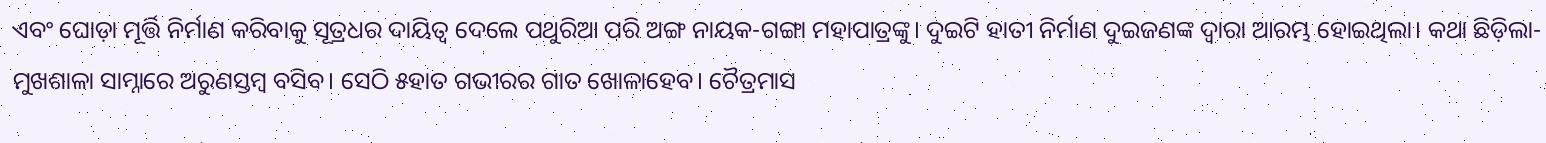ଏବଂ ଘୋଡ଼ା ମୂର୍ତ୍ତି ନିର୍ମାଣ କରିବାକୁ ସୂତ୍ରଧର ଦାୟିତ୍ୱ ଦେଲେ ପଥୁରିଆ ପରି ଅଙ୍ଗ ନାୟକ-ଗଙ୍ଗା ମହାପାତ୍ରଙ୍କୁ। ଦୁଇଟି ହାତୀ ନିର୍ମାଣ ଦୁଇଜଣଙ୍କ ଦ୍ୱାରା ଆରମ୍ଭ ହୋଇଥିଲା। କଥା ଛିଡ଼ିଲା- ମୁଖଶାଳା ସାମ୍ନାରେ ଅରୁଣସ୍ତମ୍ବ ବସିବ। ସେଠି ୫ହାତ ଗଭୀରର ଗାତ ଖୋଳାହେବ। ଚୈତ୍ରମାସ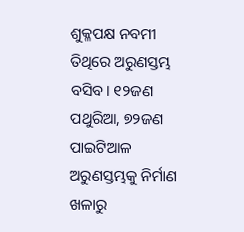ଶୁକ୍ଳପକ୍ଷ ନବମୀ ତିଥିରେ ଅରୁଣସ୍ତମ୍ଭ ବସିବ। ୧୨ଜଣ ପଥୁରିଆ, ୭୨ଜଣ ପାଇଟିଆଳ ଅରୁଣସ୍ତମ୍ଭକୁ ନିର୍ମାଣ ଖଳାରୁ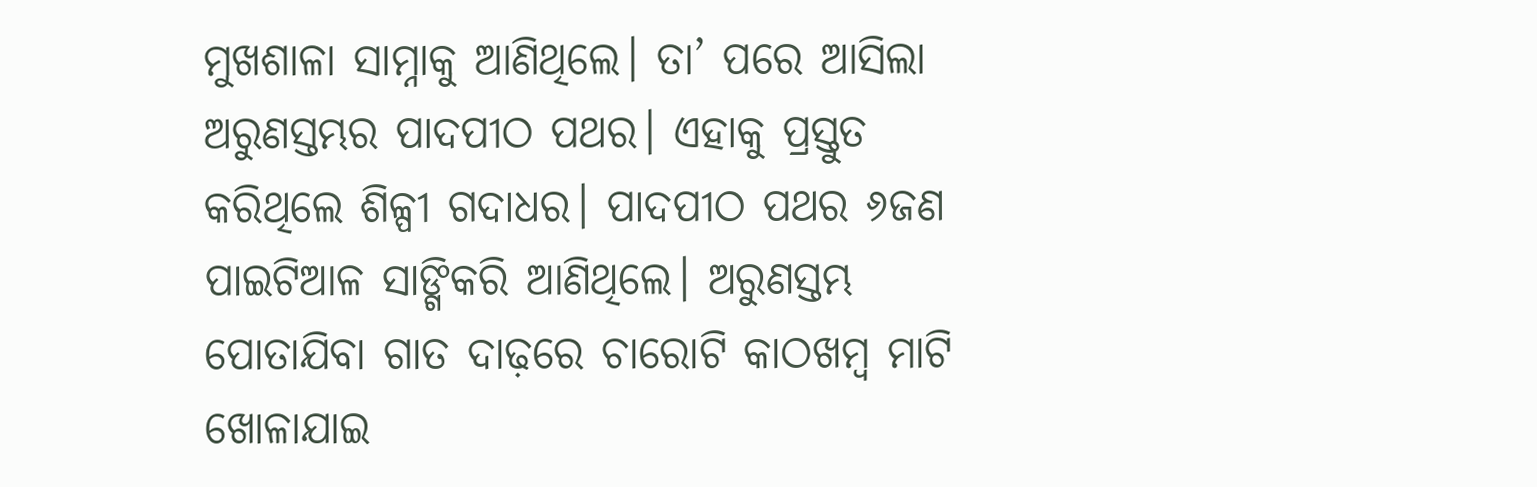ମୁଖଶାଳା ସାମ୍ନାକୁ ଆଣିଥିଲେ। ତା’ ପରେ ଆସିଲା ଅରୁଣସ୍ତମ୍ଭର ପାଦପୀଠ ପଥର। ଏହାକୁ ପ୍ରସ୍ତୁତ କରିଥିଲେ ଶିଳ୍ପୀ ଗଦାଧର। ପାଦପୀଠ ପଥର ୬ଜଣ ପାଇଟିଆଳ ସାଙ୍ଗିକରି ଆଣିଥିଲେ। ଅରୁଣସ୍ତମ୍ଭ ପୋତାଯିବା ଗାତ ଦାଢ଼ରେ ଚାରୋଟି କାଠଖମ୍ବ ମାଟି ଖୋଳାଯାଇ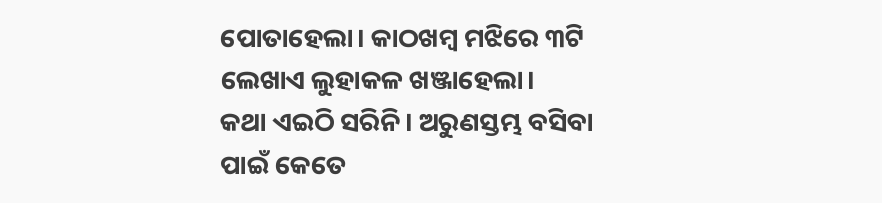ପୋତାହେଲା। କାଠଖମ୍ବ ମଝିରେ ୩ଟି ଲେଖାଏ ଲୁହାକଳ ଖଞ୍ଜାହେଲା।
କଥା ଏଇଠି ସରିନି। ଅରୁଣସ୍ତମ୍ଭ ବସିବା ପାଇଁ କେତେ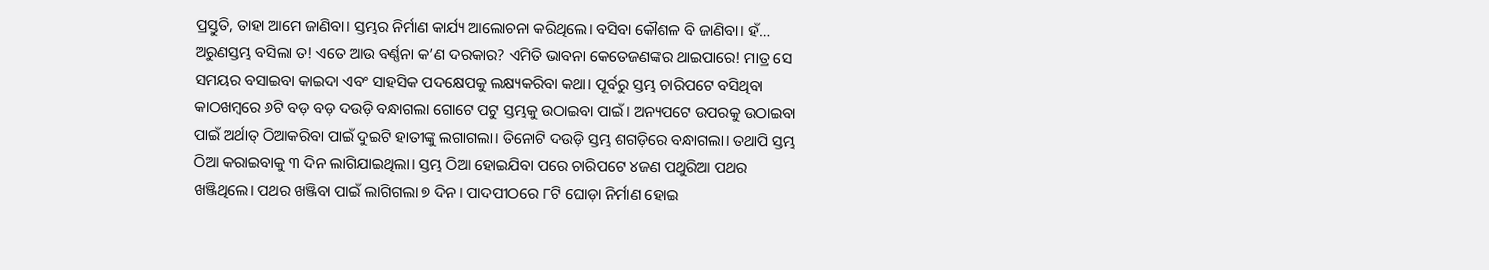ପ୍ରସ୍ତୁତି, ତାହା ଆମେ ଜାଣିବା। ସ୍ତମ୍ଭର ନିର୍ମାଣ କାର୍ଯ୍ୟ ଆଲୋଚନା କରିଥିଲେ। ବସିବା କୌଶଳ ବି ଜାଣିବା। ହଁ… ଅରୁଣସ୍ତମ୍ଭ ବସିଲା ତ! ଏତେ ଆଉ ବର୍ଣ୍ଣନା କ’ଣ ଦରକାର? ଏମିତି ଭାବନା କେତେଜଣଙ୍କର ଥାଇପାରେ! ମାତ୍ର ସେ ସମୟର ବସାଇବା କାଇଦା ଏବଂ ସାହସିକ ପଦକ୍ଷେପକୁ ଲକ୍ଷ୍ୟକରିବା କଥା। ପୂର୍ବରୁ ସ୍ତମ୍ଭ ଚାରିପଟେ ବସିଥିବା କାଠଖମ୍ବରେ ୬ଟି ବଡ଼ ବଡ଼ ଦଉଡ଼ି ବନ୍ଧାଗଲା ଗୋଟେ ପଟୁ ସ୍ତମ୍ଭକୁ ଉଠାଇବା ପାଇଁ। ଅନ୍ୟପଟେ ଉପରକୁ ଉଠାଇବା ପାଇଁ ଅର୍ଥାତ୍‌ ଠିଆକରିବା ପାଇଁ ଦୁଇଟି ହାତୀଙ୍କୁ ଲଗାଗଲା। ତିନୋଟି ଦଉଡ଼ି ସ୍ତମ୍ଭ ଶଗଡ଼ିରେ ବନ୍ଧାଗଲା। ତଥାପି ସ୍ତମ୍ଭ ଠିଆ କରାଇବାକୁ ୩ ଦିନ ଲାଗିଯାଇଥିଲା। ସ୍ତମ୍ଭ ଠିଆ ହୋଇଯିବା ପରେ ଚାରିପଟେ ୪ଜଣ ପଥୁରିଆ ପଥର ଖଞ୍ଜିଥିଲେ। ପଥର ଖଞ୍ଜିବା ପାଇଁ ଲାଗିଗଲା ୭ ଦିନ। ପାଦପୀଠରେ ୮ଟି ଘୋଡ଼ା ନିର୍ମାଣ ହୋଇ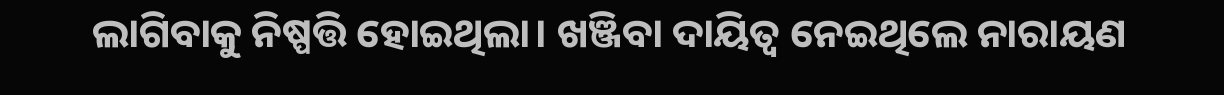ଲାଗିବାକୁ ନିଷ୍ପତ୍ତି ହୋଇଥିଲା। ଖଞ୍ଜିବା ଦାୟିତ୍ୱ ନେଇଥିଲେ ନାରାୟଣ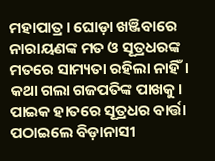ମହାପାତ୍ର। ଘୋଡ଼ା ଖଞ୍ଜିବାରେ ନାରାୟଣଙ୍କ ମତ ଓ ସୂତ୍ରଧରଙ୍କ ମତରେ ସାମ୍ୟତା ରହିଲା ନାହିଁ। କଥା ଗଲା ଗଜପତିଙ୍କ ପାଖକୁ। ପାଇକ ହାତରେ ସୂତ୍ରଧର ବାର୍ତ୍ତା ପଠାଇଲେ ବିଡ଼ାନାସୀ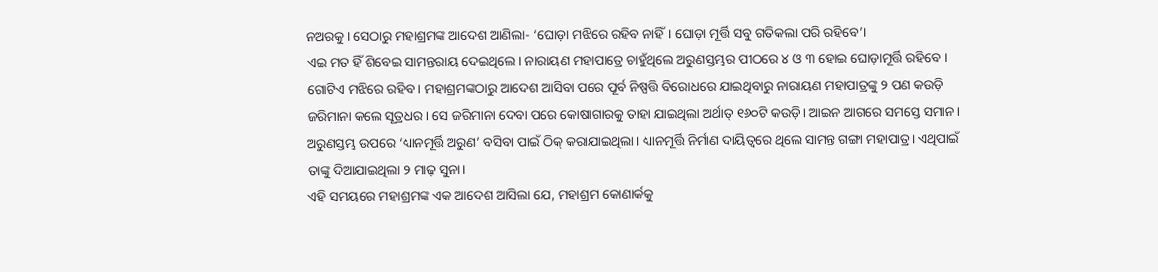ନଅରକୁ। ସେଠାରୁ ମହାଶ୍ରମଙ୍କ ଆଦେଶ ଆଣିଲା- ‘ଘୋଡ଼ା ମଝିରେ ରହିବ ନାହିଁ। ଘୋଡ଼ା ମୂର୍ତ୍ତି ସବୁ ଗତିକଲା ପରି ରହିବେ’।
ଏଇ ମତ ହିଁ ଶିବେଇ ସାମନ୍ତରାୟ ଦେଇଥିଲେ। ନାରାୟଣ ମହାପାତ୍ରେ ଚାହୁଁଥିଲେ ଅରୁଣସ୍ତମ୍ଭର ପୀଠରେ ୪ ଓ ୩ ହୋଇ ଘୋଡ଼ାମୂର୍ତ୍ତି ରହିବେ । ଗୋଟିଏ ମଝିରେ ରହିବ। ମହାଶ୍ରମଙ୍କଠାରୁ ଆଦେଶ ଆସିବା ପରେ ପୂର୍ବ ନିଷ୍ପତ୍ତି ବିରୋଧରେ ଯାଇଥିବାରୁ ନାରାୟଣ ମହାପାତ୍ରଙ୍କୁ ୨ ପଣ କଉଡ଼ି ଜରିମାନା କଲେ ସୂତ୍ରଧର। ସେ ଜରିମାନା ଦେବା ପରେ କୋଷାଗାରକୁ ତାହା ଯାଇଥିଲା ଅର୍ଥାତ୍‌ ୧୬୦ଟି କଉଡ଼ି। ଆଇନ ଆଗରେ ସମସ୍ତେ ସମାନ।
ଅରୁଣସ୍ତମ୍ଭ ଉପରେ ‘ଧ୍ୟାନମୂର୍ତ୍ତି ଅରୁଣ’ ବସିବା ପାଇଁ ଠିକ୍‌ କରାଯାଇଥିଲା। ଧ୍ୟାନମୂର୍ତ୍ତି ନିର୍ମାଣ ଦାୟିତ୍ୱରେ ଥିଲେ ସାମନ୍ତ ଗଙ୍ଗା ମହାପାତ୍ର। ଏଥିପାଇଁ ତାଙ୍କୁ ଦିଆଯାଇଥିଲା ୨ ମାଢ଼ ସୁନା।
ଏହି ସମୟରେ ମହାଶ୍ରମଙ୍କ ଏକ ଆଦେଶ ଆସିଲା ଯେ, ମହାଶ୍ରମ କୋଣାର୍କକୁ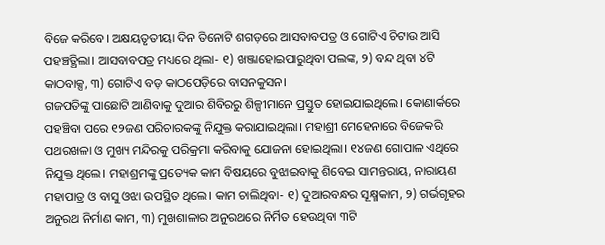ବିଜେ କରିବେ। ଅକ୍ଷୟତୃତୀୟା ଦିନ ତିନୋଟି ଶଗଡ଼ରେ ଆସବାବପତ୍ର ଓ ଗୋଟିଏ ଚିଟାଉ ଆସି ପହଞ୍ଚତ୍ଥିଲା। ଆସବାବପତ୍ର ମଧ୍ୟରେ ଥିଲା- ୧) ଖଞ୍ଜାହୋଇପାରୁଥିବା ପଲଙ୍କ, ୨) ବନ୍ଦ ଥିବା ୪ଟି କାଠବାକ୍ସ, ୩) ଗୋଟିଏ ବଡ଼ କାଠପେଡ଼ିରେ ବାସନକୁସନ।
ଗଜପତିଙ୍କୁ ପାଛୋଟି ଆଣିବାକୁ ଦୁଆର ଶିବିରରୁ ଶିଳ୍ପୀମାନେ ପ୍ରସ୍ତୁତ ହୋଇଯାଇଥିଲେ। କୋଣାର୍କରେ ପହଞ୍ଚିବା ପରେ ୧୨ଜଣ ପରିଚାରକଙ୍କୁ ନିଯୁକ୍ତ କରାଯାଇଥିଲା। ମହାଶ୍ରୀ ମେହେନାରେ ବିଜେକରି ପଥରଖଳା ଓ ମୁଖ୍ୟ ମନ୍ଦିରକୁ ପରିକ୍ରମା କରିବାକୁ ଯୋଜନା ହୋଇଥିଲା। ୧୪ଜଣ ଗୋପାଳ ଏଥିରେ ନିଯୁକ୍ତ ଥିଲେ। ମହାଶ୍ରମଙ୍କୁ ପ୍ରତ୍ୟେକ କାମ ବିଷୟରେ ବୁଝାଇବାକୁ ଶିବେଇ ସାମନ୍ତରାୟ, ନାରାୟଣ ମହାପାତ୍ର ଓ ବାସୁ ଓଝା ଉପସ୍ଥିତ ଥିଲେ। କାମ ଚାଲିଥିବା- ୧) ଦୁଆରବନ୍ଧର ସୂକ୍ଷ୍ମକାମ, ୨) ଗର୍ଭଗୃହର ଅନୁରଥ ନିର୍ମାଣ କାମ, ୩) ମୁଖଶାଳାର ଅନୁରଥରେ ନିର୍ମିତ ହେଉଥିବା ୩ଟି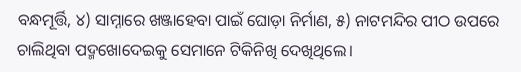ବନ୍ଧମୂର୍ତ୍ତି, ୪) ସାମ୍ନାରେ ଖଞ୍ଜାହେବା ପାଇଁ ଘୋଡ଼ା ନିର୍ମାଣ, ୫) ନାଟମନ୍ଦିର ପୀଠ ଉପରେ ଚାଲିଥିବା ପଦ୍ମଖୋଦେଇକୁ ସେମାନେ ଟିକିନିଖି ଦେଖିଥିଲେ।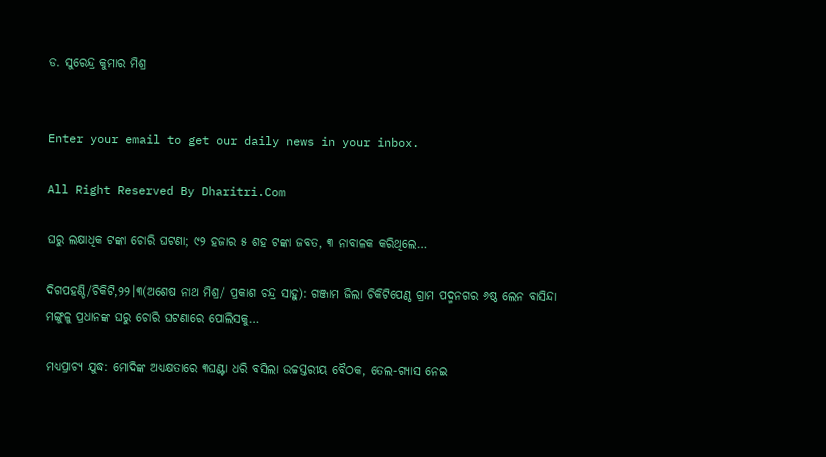ଡ. ସୁରେନ୍ଦ୍ର କୁମାର ମିଶ୍ର


Enter your email to get our daily news in your inbox.

All Right Reserved By Dharitri.Com

ଘରୁ ଲକ୍ଷାଧିକ ଟଙ୍କା ଚୋରି ଘଟଣା; ୯୨ ହଜାର ୫ ଶହ ଟଙ୍କା ଜବତ, ୩ ନାବାଳକ କରିଥିଲେ…

ଦିଗପହଣ୍ଡି/ଚିକିଟି,୨୨।୩(ଅଶେଷ ନାଥ ମିଶ୍ର/ ପ୍ରକାଶ ଚନ୍ଦ୍ର ସାହୁ): ଗଞ୍ଜାମ ଜିଲା ଚିକିଟିପେଣ୍ଠ ଗ୍ରାମ ପଦ୍ମନଗର ୬ଷ୍ଠ ଲେନ ବାସିନ୍ଦା ମଙ୍ଗୁଳୁ ପ୍ରଧାନଙ୍କ ଘରୁ ଚୋରି ଘଟଣାରେ ପୋଲିସକୁ…

ମଧ୍ୟପ୍ରାଚ୍ୟ ଯୁଦ୍ଧ: ମୋଦିଙ୍କ ଅଧ୍ୟକ୍ଷତାରେ ୩ଘଣ୍ଟା ଧରି ବସିଲା ଉଚ୍ଚସ୍ତରୀୟ ବୈଠକ, ତେଲ-ଗ୍ୟାସ ନେଇ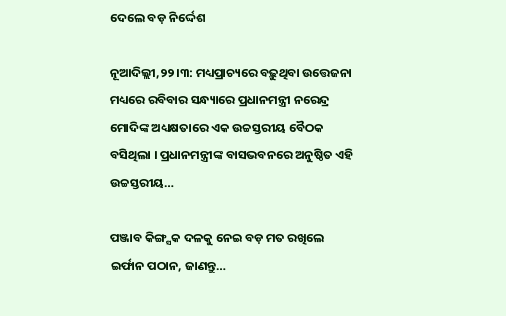ଦେଲେ ବଡ଼ ନିର୍ଦ୍ଦେଶ

ନୂଆଦିଲ୍ଲୀ,୨୨।୩: ମଧ୍ୟପ୍ରାଚ୍ୟରେ ବଢ଼ୁଥିବା ଉତ୍ତେଜନା ମଧ୍ୟରେ ରବିବାର ସନ୍ଧ୍ୟାରେ ପ୍ରଧାନମନ୍ତ୍ରୀ ନରେନ୍ଦ୍ର ମୋଦିଙ୍କ ଅଧ୍ୟକ୍ଷତାରେ ଏକ ଉଚ୍ଚସ୍ତରୀୟ ବୈଠକ ବସିଥିଲା । ପ୍ରଧାନମନ୍ତ୍ରୀଙ୍କ ବାସଭବନରେ ଅନୁଷ୍ଠିତ ଏହି ଉଚ୍ଚସ୍ତରୀୟ…

ପଞ୍ଜାବ କିଙ୍ଗ୍ସକ ଦଳକୁ ନେଇ ବଡ଼ ମତ ରଖିଲେ ଇର୍ଫାନ ପଠାନ, ଜାଣନ୍ତୁ…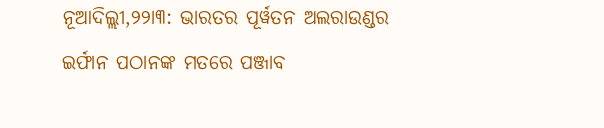ନୂଆଦିଲ୍ଲୀ,୨୨ା୩: ଭାରତର ପୂର୍ୱତନ ଅଲରାଉଣ୍ଡର ଇର୍ଫାନ ପଠାନଙ୍କ ମତରେ ପଞ୍ଜାବ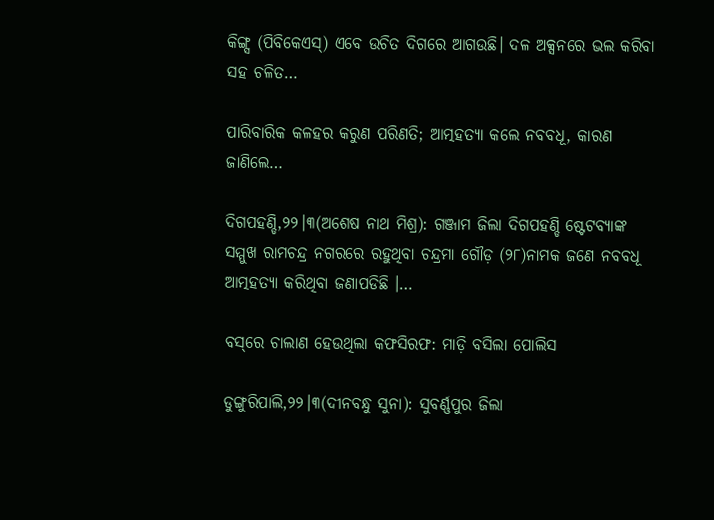କିଙ୍ଗ୍ସ (ପିବିକେଏସ୍‌) ଏବେ ଉଚିତ ଦିଗରେ ଆଗଉଛି। ଦଳ ଅକ୍ସନରେ ଭଲ କରିବା ସହ ଚଳିତ…

ପାରିବାରିକ କଳହର କରୁଣ ପରିଣତି; ଆତ୍ମହତ୍ୟା କଲେ ନବବଧୂ, କାରଣ ଜାଣିଲେ…

ଦିଗପହଣ୍ଡି,୨୨।୩(ଅଶେଷ ନାଥ ମିଶ୍ର): ଗଞ୍ଜାମ ଜିଲା ଦିଗପହଣ୍ଡି ଷ୍ଟେଟବ୍ୟାଙ୍କ ସମ୍ମୁଖ ରାମଚନ୍ଦ୍ର ନଗରରେ ରହୁଥିବା ଚନ୍ଦ୍ରମା ଗୌଡ଼ (୨୮)ନାମକ ଜଣେ ନବବଧୂ ଆତ୍ମହତ୍ୟା କରିଥିବା ଜଣାପଡିଛି ।…

ବସ୍‌ରେ ଚାଲାଣ ହେଉଥିଲା କଫସିରଫ: ମାଡ଼ି ବସିଲା ପୋଲିସ

ଡୁଙ୍ଗୁରିପାଲି,୨୨।୩(ଦୀନବନ୍ଧୁ ସୁନା): ସୁବର୍ଣ୍ଣପୁର ଜିଲା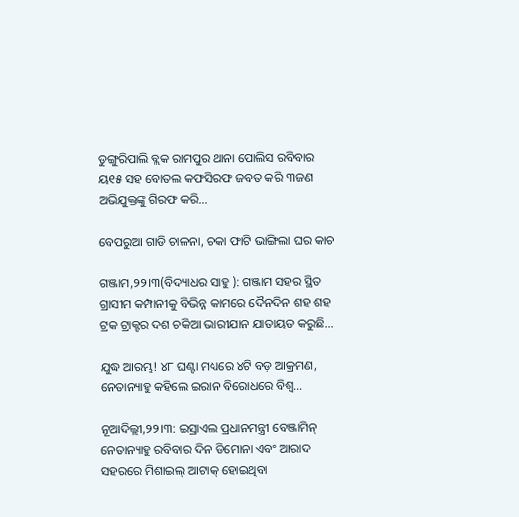ଡୁଙ୍ଗୁରିପାଲି ବ୍ଲକ ରାମପୁର ଥାନା ପୋଲିସ ରବିବାର ୟ୧୫ ସହ ବୋତଲ କଫସିରଫ ଜବତ କରି ୩ଜଣ ଅଭିଯୁକ୍ତଙ୍କୁ ଗିରଫ କରି…

ବେପରୁଆ ଗାଡି ଚାଳନା, ଚକା ଫାଟି ଭାଙ୍ଗିଲା ଘର କାଚ

ଗଞ୍ଜାମ,୨୨।୩(ବିଦ୍ୟାଧର ସାହୁ ): ଗଞ୍ଜାମ ସହର ସ୍ଥିତ ଗ୍ରାସୀମ କମ୍ପାନୀକୁ ବିଭିନ୍ନ କାମରେ ଦୈନଦିନ ଶହ ଶହ ଟ୍ରକ ଟ୍ରାକ୍ଟର ଦଶ ଚକିଆ ଭାରୀଯାନ ଯାତାୟତ କରୁଛି…

ଯୁଦ୍ଧ ଆରମ୍ଭ! ୪୮ ଘଣ୍ଟା ମଧ୍ୟରେ ୪ଟି ବଡ଼ ଆକ୍ରମଣ, ନେତାନ୍ୟାହୁ କହିଲେ ଇରାନ ବିରୋଧରେ ବିଶ୍ୱ…

ନୂଆଦିଲ୍ଲୀ,୨୨।୩: ଇସ୍ରାଏଲ ପ୍ରଧାନମନ୍ତ୍ରୀ ବେଞ୍ଜାମିନ୍ ନେତାନ୍ୟାହୁ ରବିବାର ଦିନ ଡିମୋନା ଏବଂ ଆରାଦ ସହରରେ ମିଶାଇଲ୍ ଆଟାକ୍ ହୋଇଥିବା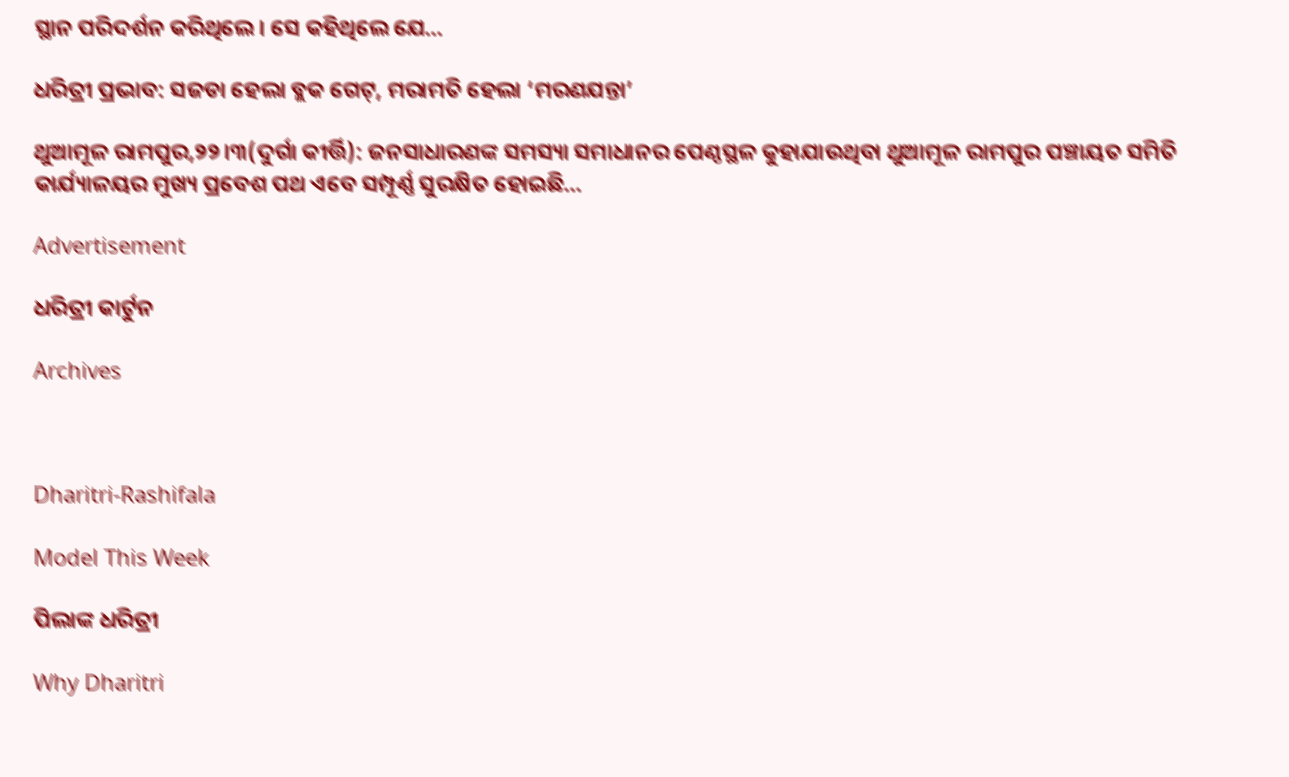ସ୍ଥାନ ପରିଦର୍ଶନ କରିଥିଲେ। ସେ କହିଥିଲେ ଯେ…

ଧରିତ୍ରୀ ପ୍ରଭାବ: ସଜଡା ହେଲା ବ୍ଲକ ଗେଟ୍‌, ମରାମତି ହେଲା ‘ମରଣଯନ୍ତା’

ଥୁଆମୂଳ ରାମପୁର,୨୨।୩(ଦୁର୍ଗା କୀର୍ତ୍ତି): ଜନସାଧାରଣଙ୍କ ସମସ୍ୟା ସମାଧାନର ପେଣ୍ଠସ୍ଥଳ କୁହାଯାଉଥିବା ଥୁଆମୂଳ ରାମପୁର ପଞ୍ଚାୟତ ସମିତି କାର୍ଯ୍ୟାଳୟର ମୁଖ୍ୟ ପ୍ରବେଶ ପଥ ଏବେ ସମ୍ପୂର୍ଣ୍ଣ ସୁରକ୍ଷିତ ହୋଇଛି…

Advertisement

ଧରିତ୍ରୀ କାର୍ଟୁନ

Archives



Dharitri-Rashifala

Model This Week

ପିଲାଙ୍କ ଧରିତ୍ରୀ

Why Dharitri